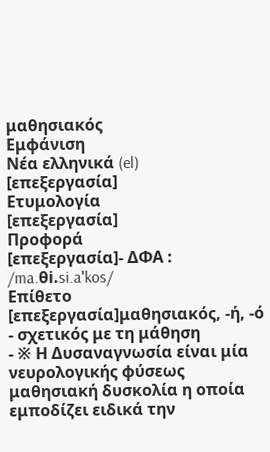μαθησιακός
Εμφάνιση
Νέα ελληνικά (el)
[επεξεργασία]
Ετυμολογία
[επεξεργασία]
Προφορά
[επεξεργασία]- ΔΦΑ : /ma.θi.si.aˈkos/
Επίθετο
[επεξεργασία]μαθησιακός, -ή, -ό
- σχετικός με τη μάθηση
- ※ Η Δυσαναγνωσία είναι μία νευρολογικής φύσεως μαθησιακή δυσκολία η οποία εμποδίζει ειδικά την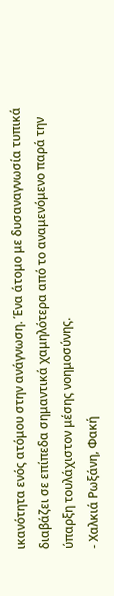ικανότητα ενός ατόμου στην ανάγνωση. Ένα άτομο με δυσαναγνωσία τυπικά διαβάζει σε επίπεδα σημαντικά χαμηλότερα από το αναμενόμενο παρά την ύπαρξη τουλάχιστον μέσης νοημοσύνης.
- Χαλκιά Ρωξάνη, Φακή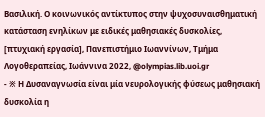Βασιλική. Ο κοινωνικός αντίκτυπος στην ψυχοσυναισθηματική κατάσταση ενηλίκων με ειδικές μαθησιακές δυσκολίες, [πτυχιακή εργασία], Πανεπιστήμιο Ιωαννίνων, Τμήμα Λογοθεραπείας, Ιωάννινα 2022, @olympias.lib.uoi.gr
- ※ Η Δυσαναγνωσία είναι μία νευρολογικής φύσεως μαθησιακή δυσκολία η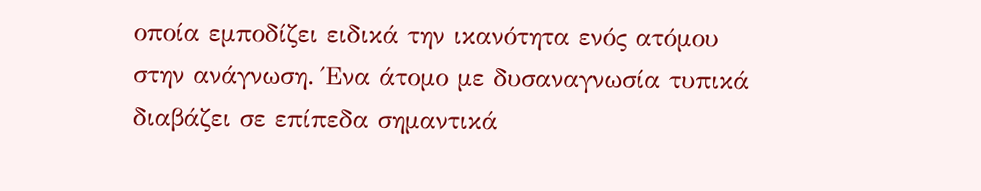οποία εμποδίζει ειδικά την ικανότητα ενός ατόμου στην ανάγνωση. Ένα άτομο με δυσαναγνωσία τυπικά διαβάζει σε επίπεδα σημαντικά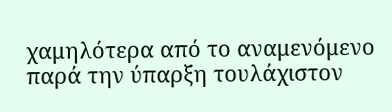χαμηλότερα από το αναμενόμενο παρά την ύπαρξη τουλάχιστον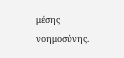μέσης νοημοσύνης.